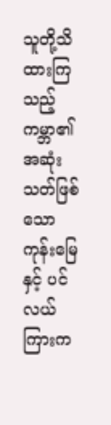သူတို့သိထားကြသည့် ကမ္ဘာ၏ အဆုံးသတ်ဖြစ်သော ကုန်းမြေနှင့် ပင်လယ်ကြားက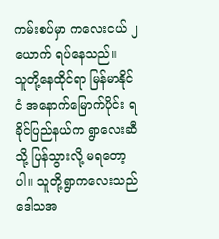ကမ်းစပ်မှာ ကလေးငယ် ၂ ယောက် ရပ်နေသည်။
သူတို့နေထိုင်ရာ မြန်မာနိုင်ငံ အနောက်မြောက်ပိုင်း ရခိုင်ပြည်နယ်က ရွာလေးဆီသို့ ပြန်သွားလို့ မရတော့ပါ။ သူတို့ရွာကလေးသည် ဒေါသအ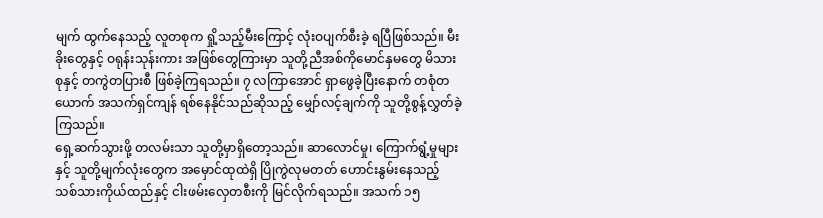မျက် ထွက်နေသည့် လူတစုက ရှို့သည့်မီးကြောင့် လုံးဝပျက်စီးခဲ့ ရပြီဖြစ်သည်။ မီးခိုးတွေနှင့် ဝရုန်းသုန်းကား အဖြစ်တွေကြားမှာ သူတို့ညီအစ်ကိုမောင်နှမတွေ မိသားစုနှင့် တကွဲတပြားစီ ဖြစ်ခဲ့ကြရသည်။ ၇ လကြာအောင် ရှာဖွေခဲ့ပြီးနောက် တစုံတယောက် အသက်ရှင်ကျန် ရစ်နေနိုင်သည်ဆိုသည့် မျှော်လင့်ချက်ကို သူတို့စွန့်လွှတ်ခဲ့ကြသည်။
ရှေ့ဆက်သွားဖို့ တလမ်းသာ သူတို့မှာရှိတော့သည်။ ဆာလောင်မှု၊ ကြောက်ရွံ့မှုများနှင့် သူတို့မျက်လုံးတွေက အမှောင်ထုထဲရှိ ပြိုကွဲလုမတတ် ဟောင်းနွမ်းနေသည့် သစ်သားကိုယ်ထည်နှင့် ငါးဖမ်းလှေတစီးကို မြင်လိုက်ရသည်။ အသက် ၁၅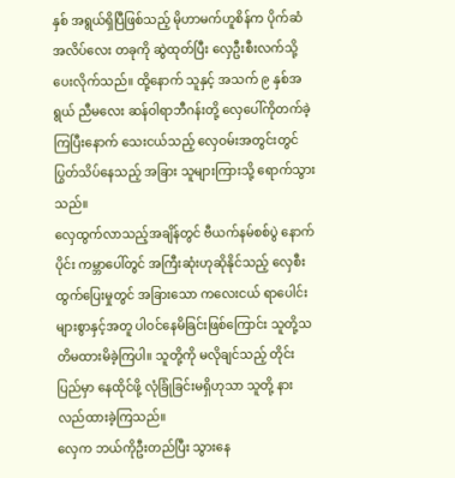နှစ် အရွယ်ရှိပြီဖြစ်သည့် မိုဟာမက်ဟူစိန်က ပိုက်ဆံအလိပ်လေး တခုကို ဆွဲထုတ်ပြီး လှေဦးစီးလက်သို့ ပေးလိုက်သည်။ ထို့နောက် သူနှင့် အသက် ၉ နှစ်အရွယ် ညီမလေး ဆန်ဝါရာဘီဂန်းတို့ လှေပေါ်ကိုတက်ခဲ့ကြပြီးနောက် သေးငယ်သည့် လှေဝမ်းအတွင်းတွင် ပြွတ်သိပ်နေသည့် အခြား သူများကြားသို့ ရောက်သွားသည်။
လှေထွက်လာသည့်အချိန်တွင် ဗီယက်နမ်စစ်ပွဲ နောက်ပိုင်း ကမ္ဘာပေါ်တွင် အကြီးဆုံးဟုဆိုနိုင်သည့် လှေစီးထွက်ပြေးမှုတွင် အခြားသော ကလေးငယ် ရာပေါင်းများစွာနှင့်အတူ ပါဝင်နေမိခြင်းဖြစ်ကြောင်း သူတို့သတိမထားမိခဲ့ကြပါ။ သူတို့ကို မလိုချင်သည့် တိုင်းပြည်မှာ နေထိုင်ဖို့ လုံခြုံခြင်းမရှိဟုသာ သူတို့ နားလည်ထားခဲ့ကြသည်။
လှေက ဘယ်ကိုဦးတည်ပြီး သွားနေ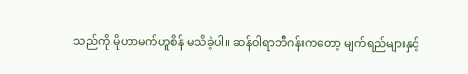သည်ကို မိုဟာမက်ဟူစိန် မသိခဲ့ပါ။ ဆန်ဝါရာဘီဂန်းကတော့ မျက်ရည်များနှင့်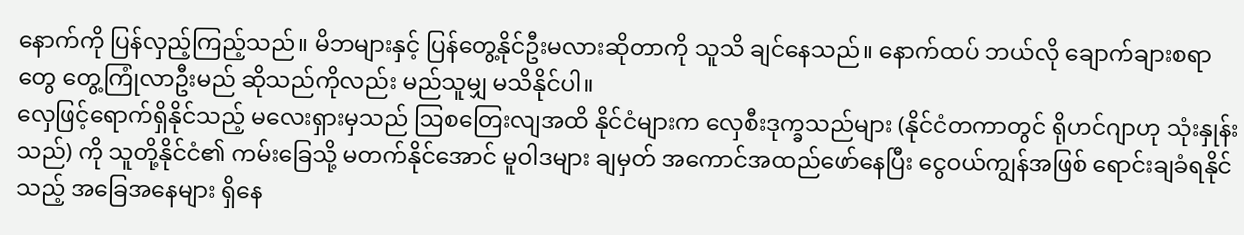နောက်ကို ပြန်လှည့်ကြည့်သည်။ မိဘများနှင့် ပြန်တွေ့နိုင်ဦးမလားဆိုတာကို သူသိ ချင်နေသည်။ နောက်ထပ် ဘယ်လို ချောက်ချားစရာတွေ တွေ့ကြုံလာဦးမည် ဆိုသည်ကိုလည်း မည်သူမျှ မသိနိုင်ပါ။
လှေဖြင့်ရောက်ရှိနိုင်သည့် မလေးရှားမှသည် ဩစတြေးလျအထိ နိုင်ငံများက လှေစီးဒုက္ခသည်များ (နိုင်ငံတကာတွင် ရိုဟင်ဂျာဟု သုံးနှုန်းသည်) ကို သူတို့နိုင်ငံ၏ ကမ်းခြေသို့ မတက်နိုင်အောင် မူဝါဒများ ချမှတ် အကောင်အထည်ဖော်နေပြီး ငွေဝယ်ကျွန်အဖြစ် ရောင်းချခံရနိုင်သည့် အခြေအနေများ ရှိနေ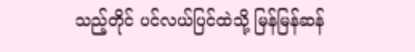သည့်တိုင် ပင်လယ်ပြင်ထဲသို့ မြန်မြန်ဆန်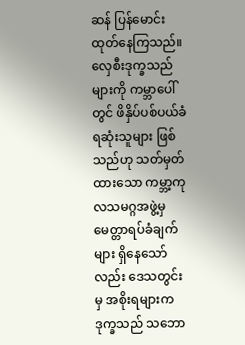ဆန် ပြန်မောင်းထုတ်နေကြသည်။
လှေစီးဒုက္ခသည်များကို ကမ္ဘာပေါ်တွင် ဖိနှိပ်ပစ်ပယ်ခံရဆုံးသူများ ဖြစ်သည်ဟု သတ်မှတ်ထားသော ကမ္ဘာ့ကုလသမဂ္ဂအဖွဲ့မှ မေတ္တာရပ်ခံချက်များ ရှိနေသော်လည်း ဒေသတွင်းမှ အစိုးရများက ဒုက္ခသည် သဘော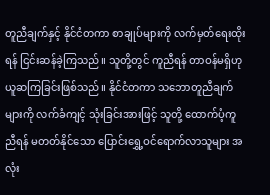တူညီချက်နှင့် နိုင်ငံတကာ စာချုပ်များကို လက်မှတ်ရေးထိုးရန် ငြင်းဆန်ခဲ့ကြသည်။ သူတို့တွင် ကူညီရန် တာဝန်မရှိဟု ယူဆကြခြင်းဖြစ်သည်။ နိုင်ငံတကာ သဘောတူညီချက်များကို လက်ခံကျင့် သုံးခြင်းအားဖြင့် သူတို့ ထောက်ပံ့ကူညီရန် မတတ်နိုင်သော ပြောင်းရွှေ့ဝင်ရောက်လာသူများ အလုံး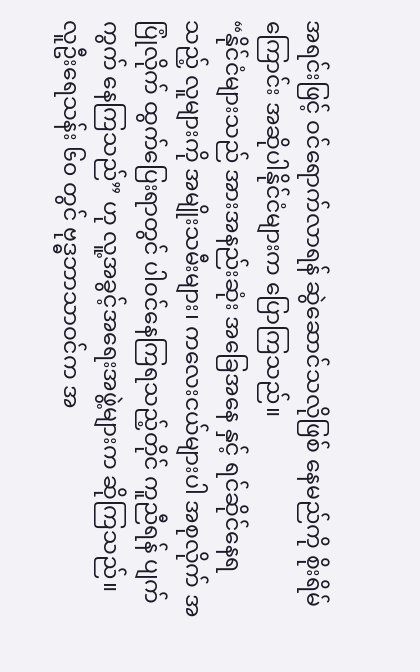အရင်းဖြင့် ဝင်ရောက်လာရန် ဆွဲဆောင်သလိုဖြစ် နေမည်ကို စိုးရိမ်ကြောင်း အဆိုပါနိုင်ငံများက ပြောကြသည်။
“နိုင်ငံများသည် အားအနည်းဆုံး အခြေအနေ နှင့် ရင်ဆိုင်နေရသည့် လူများကို အမျိုးသမီးများ၊ ကလေးငယ်များပါ အစုလိုက် အပြုံလိုက် ထွက်ပြေးရာတွင် ပါဝင်နေကြရသည့်တိုင် ကူညီရန် ပျက်ကွက် နေကြသည်” ဟု လူ့အခွင့်အရေးအဖွဲ့များက ဆိုကြသည်။
လူဦးရေသန်း ၆၀ တွင် ဗုဒ္ဓဘာသာဝင်က အ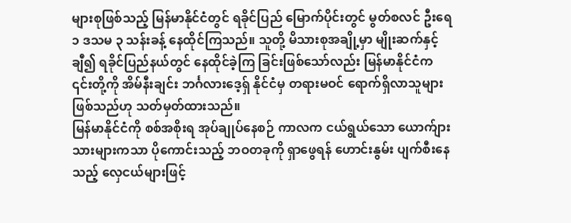များစုဖြစ်သည့် မြန်မာနိုင်ငံတွင် ရခိုင်ပြည် မြောက်ပိုင်းတွင် မွတ်စလင် ဦးရေ ၁ ဒသမ ၃ သန်းခန့် နေထိုင်ကြသည်။ သူတို့ မိသားစုအချို့မှာ မျိုးဆက်နှင့်ချီ၍ ရခိုင်ပြည်နယ်တွင် နေထိုင်ခဲ့ကြ ခြင်းဖြစ်သော်လည်း မြန်မာနိုင်ငံက ၎င်းတို့ကို အိမ်နီးချင်း ဘင်္ဂလားဒေ့ရှ် နိုင်ငံမှ တရားမဝင် ရောက်ရှိလာသူများဖြစ်သည်ဟု သတ်မှတ်ထားသည်။
မြန်မာနိုင်ငံကို စစ်အစိုးရ အုပ်ချုပ်နေစဉ် ကာလက ငယ်ရွယ်သော ယောက်ျားသားများကသာ ပိုကောင်းသည့် ဘဝတခုကို ရှာဖွေရန် ဟောင်းနွမ်း ပျက်စီးနေသည့် လှေငယ်များဖြင့်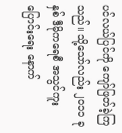ပင်လယ်ပြင်ကို ကျော်ဖြတ်ခဲ့ကြသည်။ သို့သော်လည်း ၂၀၁၁ ခုနှစ် ဒီမိုကရေစီ အသွင်ကူးပြောင်းရေး နောက်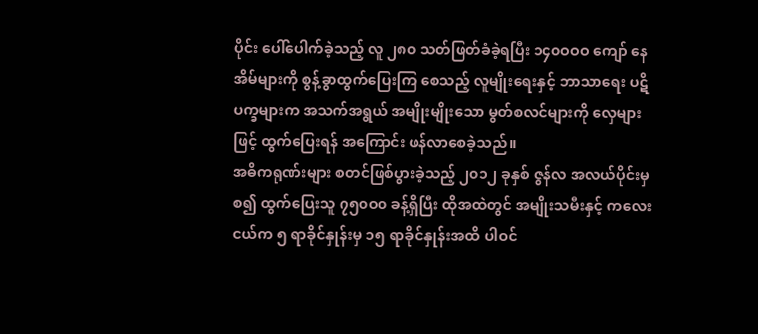ပိုင်း ပေါ်ပေါက်ခဲ့သည့် လူ ၂၈၀ သတ်ဖြတ်ခံခဲ့ရပြီး ၁၄၀ဝဝဝ ကျော် နေအိမ်များကို စွန့်ခွာထွက်ပြေးကြ စေသည့် လူမျိုးရေးနှင့် ဘာသာရေး ပဋိပက္ခများက အသက်အရွယ် အမျိုးမျိုးသော မွတ်စလင်များကို လှေများဖြင့် ထွက်ပြေးရန် အကြောင်း ဖန်လာစေခဲ့သည်။
အဓိကရုဏ်းများ စတင်ဖြစ်ပွားခဲ့သည့် ၂၀၁၂ ခုနှစ် ဇွန်လ အလယ်ပိုင်းမှစ၍ ထွက်ပြေးသူ ၇၅၀ဝ၀ ခန့်ရှိပြီး ထိုအထဲတွင် အမျိုးသမီးနှင့် ကလေးငယ်က ၅ ရာခိုင်နှုန်းမှ ၁၅ ရာခိုင်နှုန်းအထိ ပါဝင်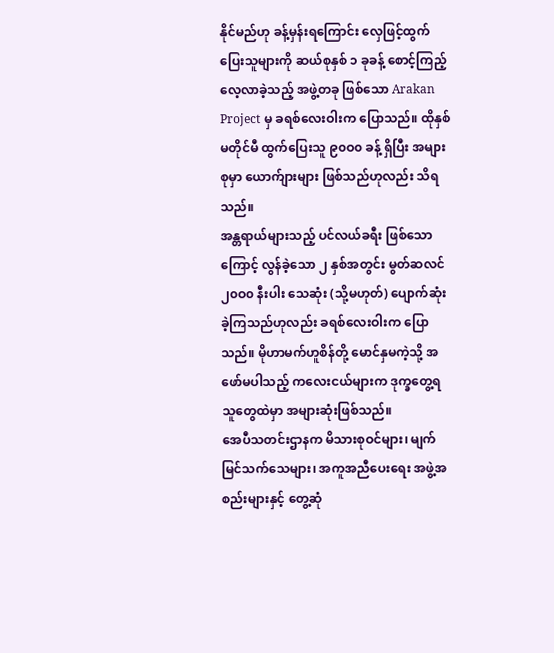နိုင်မည်ဟု ခန့်မှန်းရကြောင်း လှေဖြင့်ထွက်ပြေးသူများကို ဆယ်စုနှစ် ၁ ခုခန့် စောင့်ကြည့်လေ့လာခဲ့သည့် အဖွဲ့တခု ဖြစ်သော Arakan Project မှ ခရစ်လေးဝါးက ပြောသည်။ ထိုနှစ်မတိုင်မီ ထွက်ပြေးသူ ၉၀ဝ၀ ခန့် ရှိပြီး အများစုမှာ ယောက်ျားများ ဖြစ်သည်ဟုလည်း သိရသည်။
အန္တရာယ်များသည့် ပင်လယ်ခရီး ဖြစ်သောကြောင့် လွန်ခဲ့သော ၂ နှစ်အတွင်း မွတ်ဆလင် ၂၀ဝ၀ နီးပါး သေဆုံး (သို့မဟုတ်) ပျောက်ဆုံးခဲ့ကြသည်ဟုလည်း ခရစ်လေးဝါးက ပြောသည်။ မိုဟာမက်ဟူစိန်တို့ မောင်နှမကဲ့သို့ အဖော်မပါသည့် ကလေးငယ်များက ဒုက္ခတွေ့ရသူတွေထဲမှာ အများဆုံးဖြစ်သည်။
အေပီသတင်းဌာနက မိသားစုဝင်များ၊ မျက်မြင်သက်သေများ၊ အကူအညီပေးရေး အဖွဲ့အစည်းများနှင့် တွေ့ဆုံ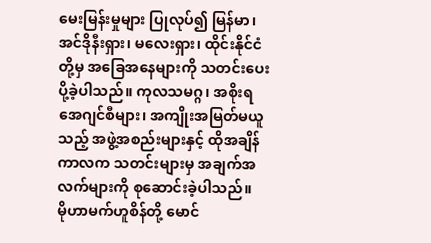မေးမြန်းမှုများ ပြုလုပ်၍ မြန်မာ၊ အင်ဒိုနီးရှား၊ မလေးရှား၊ ထိုင်းနိုင်ငံတို့မှ အခြေအနေများကို သတင်းပေးပို့ခဲ့ပါသည်။ ကုလသမဂ္ဂ၊ အစိုးရ အေဂျင်စီများ၊ အကျိုးအမြတ်မယူသည့် အဖွဲ့အစည်းများနှင့် ထိုအချိန်ကာလက သတင်းများမှ အချက်အလက်များကို စုဆောင်းခဲ့ပါသည်။
မိုဟာမက်ဟူစိန်တို့ မောင်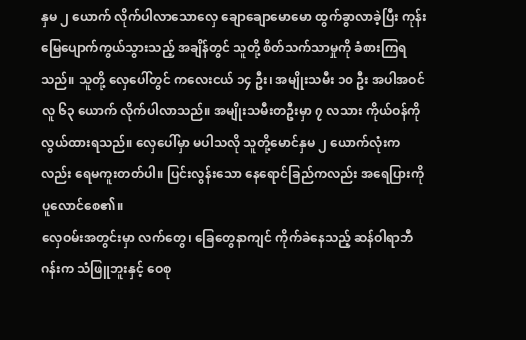နှမ ၂ ယောက် လိုက်ပါလာသောလှေ ချောချောမောမော ထွက်ခွာလာခဲ့ပြီး ကုန်းမြေပျောက်ကွယ်သွားသည့် အချိန်တွင် သူတို့ စိတ်သက်သာမှုကို ခံစားကြရသည်။ သူတို့ လှေပေါ်တွင် ကလေးငယ် ၁၄ ဦး၊ အမျိုးသမီး ၁၀ ဦး အပါအဝင် လူ ၆၃ ယောက် လိုက်ပါလာသည်။ အမျိုးသမီးတဦးမှာ ၇ လသား ကိုယ်ဝန်ကို လွယ်ထားရသည်။ လှေပေါ်မှာ မပါသလို သူတို့မောင်နှမ ၂ ယောက်လုံးကလည်း ရေမကူးတတ်ပါ။ ပြင်းလွန်းသော နေရောင်ခြည်ကလည်း အရေပြားကို ပူလောင်စေ၏။
လှေဝမ်းအတွင်းမှာ လက်တွေ၊ ခြေတွေနာကျင် ကိုက်ခဲနေသည့် ဆန်ဝါရာဘီဂန်းက သံဖြူဘူးနှင့် ဝေစု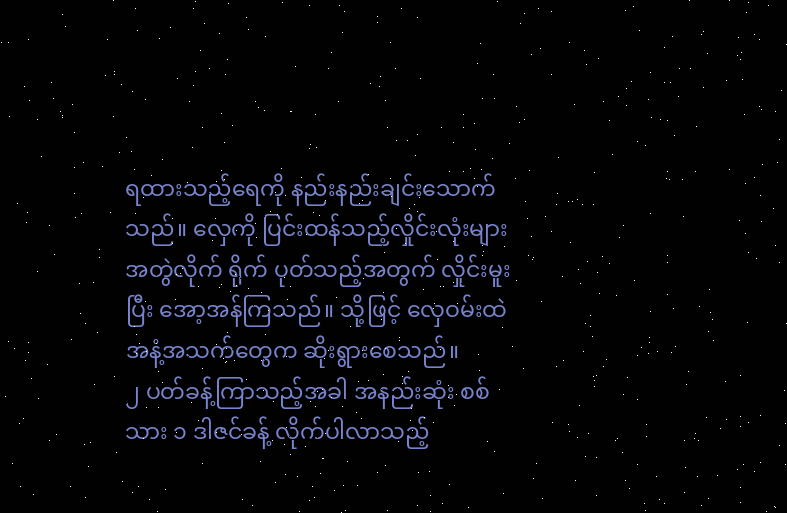ရထားသည့်ရေကို နည်းနည်းချင်းသောက်သည်။ လှေကို ပြင်းထန်သည့်လှိုင်းလုံးများ အတွဲလိုက် ရိုက် ပုတ်သည့်အတွက် လှိုင်းမူးပြီး အော့အန်ကြသည်။ သို့ဖြင့် လှေဝမ်းထဲ အနံ့အသက်တွေက ဆိုးရွားစေသည်။
၂ ပတ်ခန့်ကြာသည့်အခါ အနည်းဆုံး စစ်သား ၁ ဒါဇင်ခန့် လိုက်ပါလာသည့်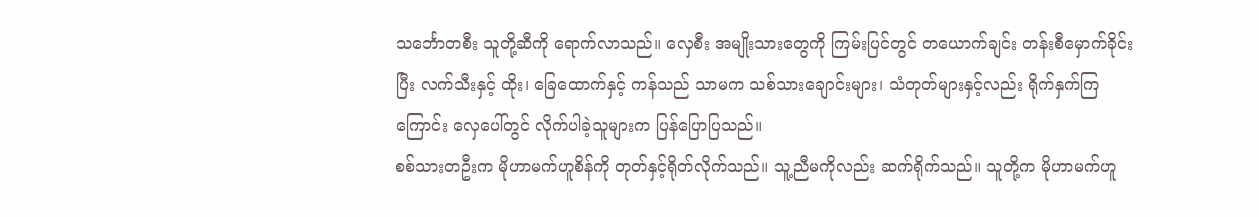သင်္ဘောတစီး သူတို့ဆီကို ရောက်လာသည်။ လှေစီး အမျိုးသားတွေကို ကြမ်းပြင်တွင် တယောက်ချင်း တန်းစီမှောက်ခိုင်းပြီး လက်သီးနှင့် ထိုး၊ ခြေထောက်နှင့် ကန်သည် သာမက သစ်သားချောင်းများ၊ သံတုတ်များနှင့်လည်း ရိုက်နှက်ကြကြောင်း လှေပေါ်တွင် လိုက်ပါခဲ့သူများက ပြန်ပြောပြသည်။
စစ်သားတဦးက မိုဟာမက်ဟူစိန်ကို တုတ်နှင့်ရိုတ်လိုက်သည်။ သူ့ညီမကိုလည်း ဆက်ရိုက်သည်။ သူတို့က မိုဟာမက်ဟူ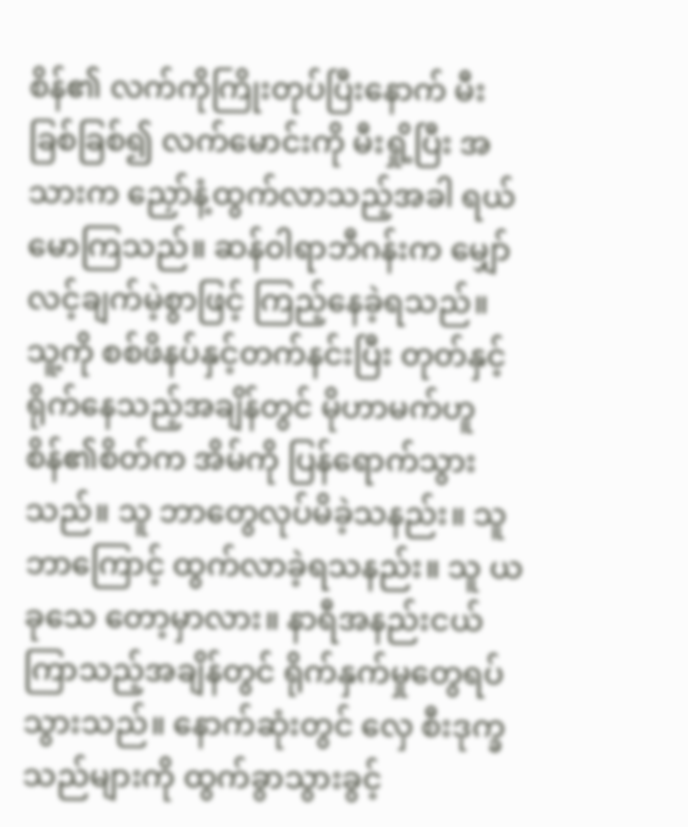စိန်၏ လက်ကိုကြိုးတုပ်ပြီးနောက် မီးခြစ်ခြစ်၍ လက်မောင်းကို မီးရှို့ပြီး အသားက ညှော်နံ့ထွက်လာသည့်အခါ ရယ်မောကြသည်။ ဆန်ဝါရာဘီဂန်းက မျှော်လင့်ချက်မဲ့စွာဖြင့် ကြည့်နေခဲ့ရသည်။
သူ့ကို စစ်ဖိနပ်နှင့်တက်နင်းပြီး တုတ်နှင့်ရိုက်နေသည့်အချိန်တွင် မိုဟာမက်ဟူစိန်၏စိတ်က အိမ်ကို ပြန်ရောက်သွားသည်။ သူ ဘာတွေလုပ်မိခဲ့သနည်း။ သူ ဘာကြောင့် ထွက်လာခဲ့ရသနည်း။ သူ ယခုသေ တော့မှာလား။ နာရီအနည်းငယ် ကြာသည့်အချိန်တွင် ရိုက်နှက်မှုတွေရပ်သွားသည်။ နောက်ဆုံးတွင် လှေ စီးဒုက္ခသည်များကို ထွက်ခွာသွားခွင့်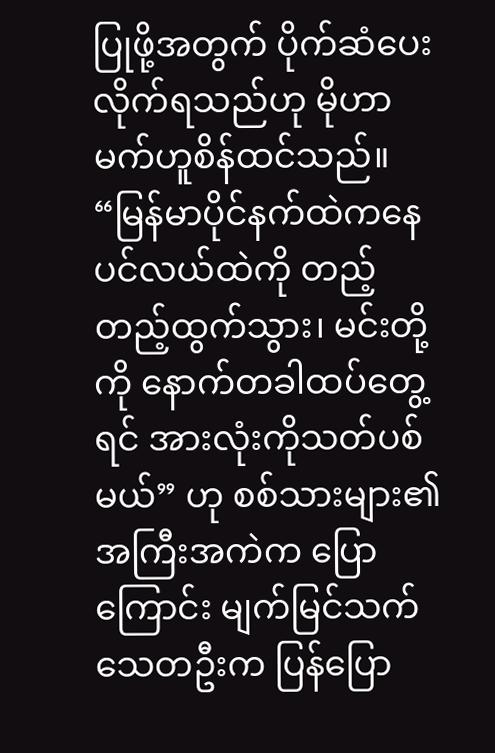ပြုဖို့အတွက် ပိုက်ဆံပေးလိုက်ရသည်ဟု မိုဟာမက်ဟူစိန်ထင်သည်။
“မြန်မာပိုင်နက်ထဲကနေ ပင်လယ်ထဲကို တည့်တည့်ထွက်သွား၊ မင်းတို့ကို နောက်တခါထပ်တွေ့ရင် အားလုံးကိုသတ်ပစ်မယ်” ဟု စစ်သားများ၏ အကြီးအကဲက ပြောကြောင်း မျက်မြင်သက်သေတဦးက ပြန်ပြော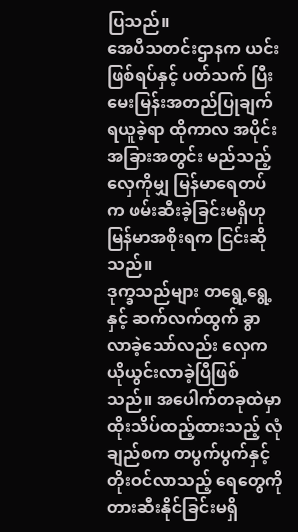ပြသည်။
အေပီသတင်းဌာနက ယင်းဖြစ်ရပ်နှင့် ပတ်သက် ပြီး မေးမြန်းအတည်ပြုချက် ရယူခဲ့ရာ ထိုကာလ အပိုင်းအခြားအတွင်း မည်သည့်လှေကိုမျှ မြန်မာရေတပ်က ဖမ်းဆီးခဲ့ခြင်းမရှိဟု မြန်မာအစိုးရက ငြင်းဆိုသည်။
ဒုက္ခသည်များ တရွေ့ရွေ့နှင့် ဆက်လက်ထွက် ခွာလာခဲ့သော်လည်း လှေက ယိုယွင်းလာခဲ့ပြီဖြစ်သည်။ အပေါက်တခုထဲမှာ ထိုးသိပ်ထည့်ထားသည့် လုံချည်စက တပွက်ပွက်နှင့် တိုးဝင်လာသည့် ရေတွေကို တားဆီးနိုင်ခြင်းမရှိ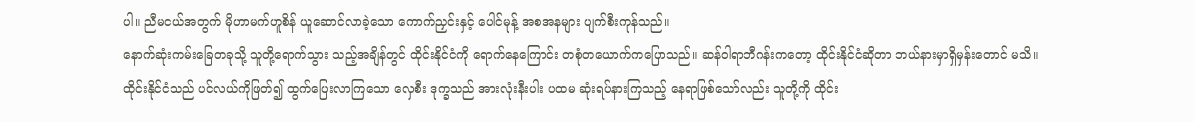ပါ။ ညီမငယ်အတွက် မိုဟာမက်ဟူစိန် ယူဆောင်လာခဲ့သော ကောက်ညှင်းနှင့် ပေါင်မုန့် အစအနများ ပျက်စီးကုန်သည်။
နောက်ဆုံးကမ်းခြေတခုသို့ သူတို့ရောက်သွား သည့်အချိန်တွင် ထိုင်းနိုင်ငံကို ရောက်နေကြောင်း တစုံတယောက်ကပြောသည်။ ဆန်ဝါရာဘီဂန်းကတော့ ထိုင်းနိုင်ငံဆိုတာ ဘယ်နားမှာရှိမှန်းတောင် မသိ။
ထိုင်းနိုင်ငံသည် ပင်လယ်ကိုဖြတ်၍ ထွက်ပြေးလာကြသော လှေစီး ဒုက္ခသည် အားလုံးနီးပါး ပထမ ဆုံးရပ်နားကြသည့် နေရာဖြစ်သော်လည်း သူတို့ကို ထိုင်း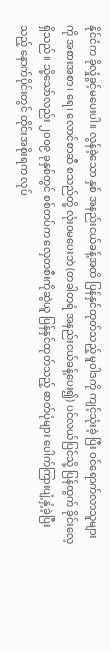နိုင်ငံက ခိုလှုံခွင့်မပေးပါ။ လွန်ခဲ့သော နှစ် အနည်းငယ်ခန့်အထိ ပြန်နှင်ထုတ်သည့် မူဝါဒကို ကျင့်သုံးခဲ့ ပြီး ဝင်ရောက်လာသူများကို အစားအစာ၊ ရေ၊ လောင်စာဆီ စသည်တို့ လုံးဝမပေးဘဲ (တခါတရံ အနည်းငယ်ခန့်ပေး၍) ပင်လယ်ပြင်သို့ ပြန်ထွက် ခိုင်းလေ့ရှိသည်။ သို့သော်လည်း ၂၀ဝ၉ ခုနှစ်တွင် စစ်တပ်က လှေတစီးကိုဆွဲယူ ပြန်နှင်ထုတ်သည့် ဓာတ်ပုံများ ပေါက်ကြားပျံ့နှံ့ခဲ့ပြီးသည့် နောက်ပိုင်းတွင် ထိုင်းအစိုးရက လုပ်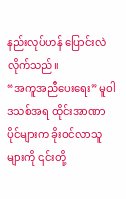နည်းလုပ်ဟန် ပြောင်းလဲလိုက်သည်။
“အကူအညီပေးရေး” မူဝါဒသစ်အရ ထိုင်းအာဏာပိုင်များက ခိုးဝင်လာသူများကို ၎င်းတို့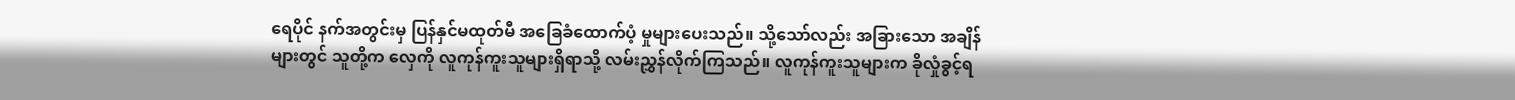ရေပိုင် နက်အတွင်းမှ ပြန်နှင်မထုတ်မီ အခြေခံထောက်ပံ့ မှုများပေးသည်။ သို့သော်လည်း အခြားသော အချိန်များတွင် သူတို့က လှေကို လူကုန်ကူးသူများရှိရာသို့ လမ်းညွှန်လိုက်ကြသည်။ လူကုန်ကူးသူများက ခိုလှုံခွင့်ရ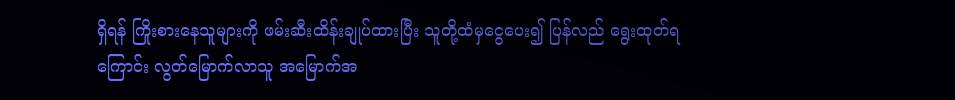ရှိရန် ကြိုးစားနေသူများကို ဖမ်းဆီးထိန်းချုပ်ထားပြီး သူတို့ထံမှငွေပေး၍ ပြန်လည် ရွေးထုတ်ရကြောင်း လွတ်မြောက်လာသူ အမြောက်အ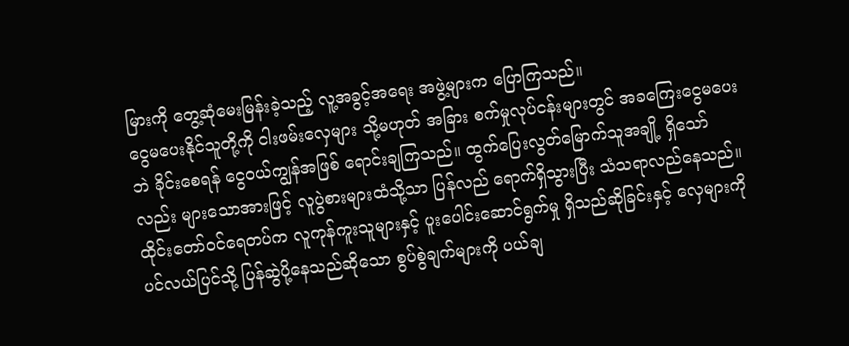မြားကို တွေ့ဆုံမေးမြန်းခဲ့သည့် လူ့အခွင့်အရေး အဖွဲ့များက ပြောကြသည်။
ငွေမပေးနိုင်သူတို့ကို ငါးဖမ်းလှေများ သို့မဟုတ် အခြား စက်မှုလုပ်ငန်းများတွင် အခကြေးငွေမပေးဘဲ ခိုင်းစေရန် ငွေဝယ်ကျွန်အဖြစ် ရောင်းချကြသည်။ ထွက်ပြေးလွတ်မြောက်သူအချို့ ရှိသော်လည်း များသောအားဖြင့် လူပွဲစားများထံသို့သာ ပြန်လည် ရောက်ရှိသွားပြီး သံသရာလည်နေသည်။
ထိုင်းတော်ဝင်ရေတပ်က လူကုန်ကူးသူများနှင့် ပူးပေါင်းဆောင်ရွက်မှု ရှိသည်ဆိုခြင်းနှင့် လှေများကို ပင်လယ်ပြင်သို့ ပြန်ဆွဲပို့နေသည်ဆိုသော စွပ်စွဲချက်များကို ပယ်ချ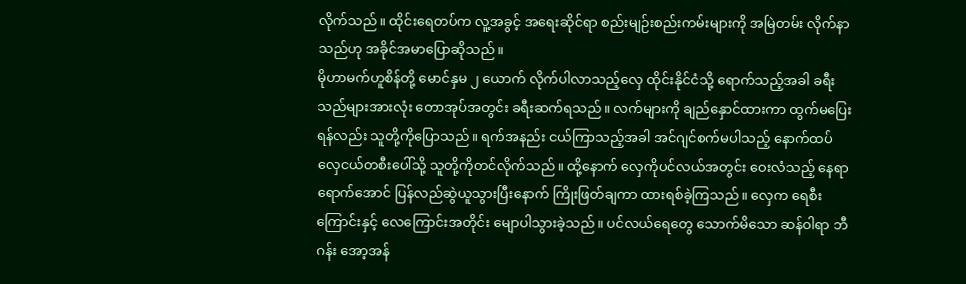လိုက်သည်။ ထိုင်းရေတပ်က လူ့အခွင့် အရေးဆိုင်ရာ စည်းမျဉ်းစည်းကမ်းများကို အမြဲတမ်း လိုက်နာသည်ဟု အခိုင်အမာပြောဆိုသည်။
မိုဟာမက်ဟူစိန်တို့ မောင်နှမ ၂ ယောက် လိုက်ပါလာသည့်လှေ ထိုင်းနိုင်ငံသို့ ရောက်သည့်အခါ ခရီးသည်များအားလုံး တောအုပ်အတွင်း ခရီးဆက်ရသည်။ လက်များကို ချည်နှောင်ထားကာ ထွက်မပြေးရန်လည်း သူတို့ကိုပြောသည်။ ရက်အနည်း ငယ်ကြာသည့်အခါ အင်ဂျင်စက်မပါသည့် နောက်ထပ် လှေငယ်တစီးပေါ်သို့ သူတို့ကိုတင်လိုက်သည်။ ထို့နောက် လှေကိုပင်လယ်အတွင်း ဝေးလံသည့် နေရာရောက်အောင် ပြန်လည်ဆွဲယူသွားပြီးနောက် ကြိုးဖြတ်ချကာ ထားရစ်ခဲ့ကြသည်။ လှေက ရေစီး ကြောင်းနှင့် လေကြောင်းအတိုင်း မျောပါသွားခဲ့သည်။ ပင်လယ်ရေတွေ သောက်မိသော ဆန်ဝါရာ ဘီဂန်း အော့အန်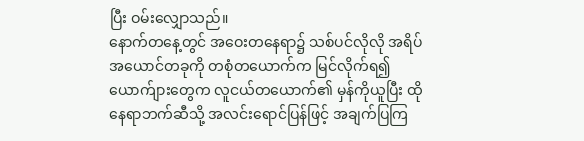ပြီး ဝမ်းလျှောသည်။
နောက်တနေ့တွင် အဝေးတနေရာ၌ သစ်ပင်လိုလို အရိပ်အယောင်တခုကို တစုံတယောက်က မြင်လိုက်ရ၍ ယောက်ျားတွေက လူငယ်တယောက်၏ မှန်ကိုယူပြီး ထိုနေရာဘက်ဆီသို့ အလင်းရောင်ပြန်ဖြင့် အချက်ပြကြ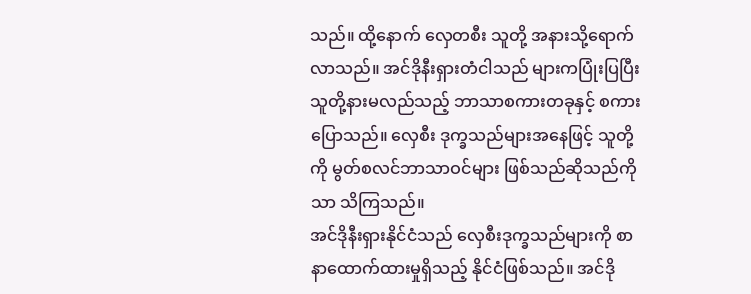သည်။ ထို့နောက် လှေတစီး သူတို့ အနားသို့ရောက်လာသည်။ အင်ဒိုနီးရှားတံငါသည် များကပြုံးပြပြီး သူတို့နားမလည်သည့် ဘာသာစကားတခုနှင့် စကားပြောသည်။ လှေစီး ဒုက္ခသည်များအနေဖြင့် သူတို့ကို မွတ်စလင်ဘာသာဝင်များ ဖြစ်သည်ဆိုသည်ကိုသာ သိကြသည်။
အင်ဒိုနီးရှားနိုင်ငံသည် လှေစီးဒုက္ခသည်များကို စာနာထောက်ထားမှုရှိသည့် နိုင်ငံဖြစ်သည်။ အင်ဒို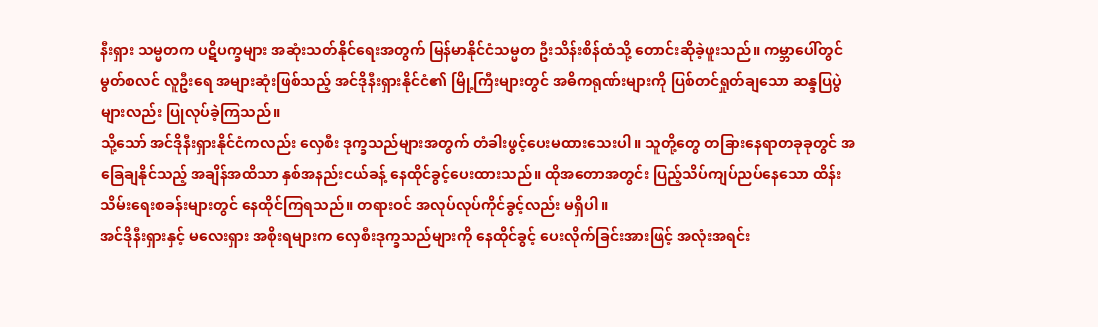နီးရှား သမ္မတက ပဋိပက္ခများ အဆုံးသတ်နိုင်ရေးအတွက် မြန်မာနိုင်ငံသမ္မတ ဦးသိန်းစိန်ထံသို့ တောင်းဆိုခဲ့ဖူးသည်။ ကမ္ဘာပေါ်တွင် မွတ်စလင် လူဦးရေ အများဆုံးဖြစ်သည့် အင်ဒိုနီးရှားနိုင်ငံ၏ မြို့ကြီးများတွင် အဓိကရုဏ်းများကို ပြစ်တင်ရှုတ်ချသော ဆန္ဒပြပွဲများလည်း ပြုလုပ်ခဲ့ကြသည်။
သို့သော် အင်ဒိုနီးရှားနိုင်ငံကလည်း လှေစီး ဒုက္ခသည်များအတွက် တံခါးဖွင့်ပေးမထားသေးပါ။ သူတို့တွေ တခြားနေရာတခုခုတွင် အခြေချနိုင်သည့် အချိန်အထိသာ နှစ်အနည်းငယ်ခန့် နေထိုင်ခွင့်ပေးထားသည်။ ထိုအတောအတွင်း ပြည့်သိပ်ကျပ်ညပ်နေသော ထိန်းသိမ်းရေးစခန်းများတွင် နေထိုင်ကြရသည်။ တရားဝင် အလုပ်လုပ်ကိုင်ခွင့်လည်း မရှိပါ။
အင်ဒိုနီးရှားနှင့် မလေးရှား အစိုးရများက လှေစီးဒုက္ခသည်များကို နေထိုင်ခွင့် ပေးလိုက်ခြင်းအားဖြင့် အလုံးအရင်း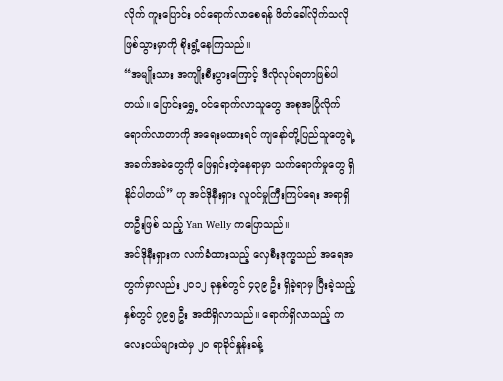လိုက် ကူးပြောင်း ဝင်ရောက်လာစေရန် ဖိတ်ခေါ်လိုက်သလို ဖြစ်သွားမှာကို စိုးရွံ့နေကြသည်။
“အမျိုးသား အကျိုးစီးပွားကြောင့် ဒီလိုလုပ်ရတာဖြစ်ပါတယ်။ ပြောင်းရွှေ့ ဝင်ရောက်လာသူတွေ အစုအပြုံလိုက် ရောက်လာတာကို အရေးမထားရင် ကျနော်တို့ပြည်သူတွေရဲ့ အခက်အခဲတွေကို ဖြေရှင်းတဲ့နေရာမှာ သက်ရောက်မှုတွေ ရှိနိုင်ပါတယ်” ဟု အင်ဒိုနီးရှား လူဝင်မှုကြီးကြပ်ရေး အရာရှိတဦးဖြစ် သည့် Yan Welly ကပြောသည်။
အင်ဒိုနီးရှားက လက်ခံထားသည့် လှေစီးဒုက္ခသည် အရေအတွက်မှာလည်း ၂၀၁၂ ခုနှစ်တွင် ၄၃၉ ဦး ရှိခဲ့ရာမှ ပြီးခဲ့သည့်နှစ်တွင် ၇၉၅ ဦး အထိရှိလာသည်။ ရောက်ရှိလာသည့် ကလေးငယ်များထဲမှ ၂၀ ရာခိုင်နှုန်းခန့်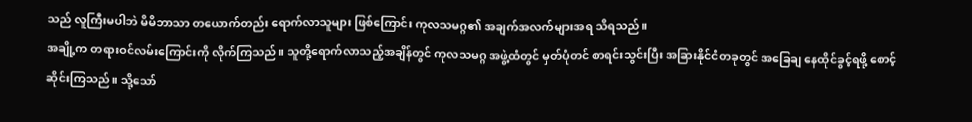သည် လူကြီးမပါဘဲ မိမိဘာသာ တယောက်တည်း ရောက်လာသူများ ဖြစ်ကြောင်း ကုလသမဂ္ဂ၏ အချက်အလက်များအရ သိရသည်။
အချို့က တရားဝင်လမ်းကြောင်းကို လိုက်ကြသည်။ သူတို့ရောက်လာသည့်အချိန်တွင် ကုလသမဂ္ဂ အဖွဲ့ထံတွင် မှတ်ပုံတင် စာရင်းသွင်းပြီး အခြားနိုင်ငံတခုတွင် အခြေချ နေထိုင်ခွင့်ရဖို့ စောင့်ဆိုင်းကြသည်။ သို့သော်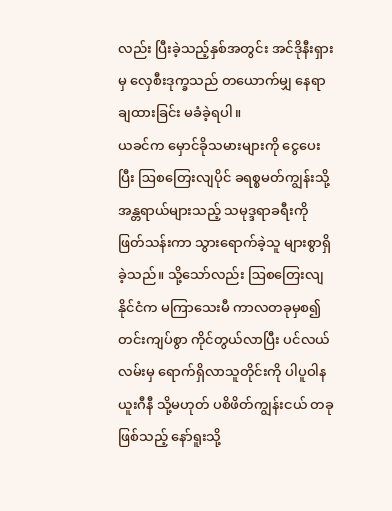လည်း ပြီးခဲ့သည့်နှစ်အတွင်း အင်ဒိုနီးရှားမှ လှေစီးဒုက္ခသည် တယောက်မျှ နေရာချထားခြင်း မခံခဲ့ရပါ။
ယခင်က မှောင်ခိုသမားများကို ငွေပေးပြီး ဩစတြေးလျပိုင် ခရစ္စမတ်ကျွန်းသို့ အန္တရာယ်များသည့် သမုဒ္ဒရာခရီးကို ဖြတ်သန်းကာ သွားရောက်ခဲ့သူ များစွာရှိခဲ့သည်။ သို့သော်လည်း ဩစတြေးလျ နိုင်ငံက မကြာသေးမီ ကာလတခုမှစ၍ တင်းကျပ်စွာ ကိုင်တွယ်လာပြီး ပင်လယ်လမ်းမှ ရောက်ရှိလာသူတိုင်းကို ပါပူဝါနယူးဂီနီ သို့မဟုတ် ပစိဖိတ်ကျွန်းငယ် တခုဖြစ်သည့် နော်ရူးသို့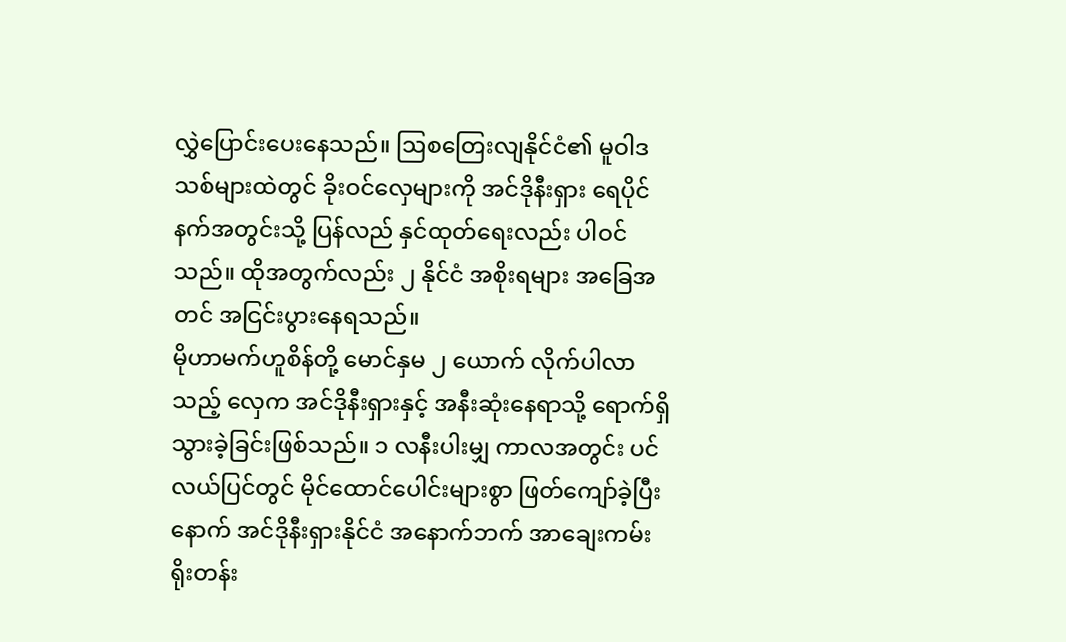လွှဲပြောင်းပေးနေသည်။ ဩစတြေးလျနိုင်ငံ၏ မူဝါဒသစ်များထဲတွင် ခိုးဝင်လှေများကို အင်ဒိုနီးရှား ရေပိုင်နက်အတွင်းသို့ ပြန်လည် နှင်ထုတ်ရေးလည်း ပါဝင်သည်။ ထိုအတွက်လည်း ၂ နိုင်ငံ အစိုးရများ အခြေအတင် အငြင်းပွားနေရသည်။
မိုဟာမက်ဟူစိန်တို့ မောင်နှမ ၂ ယောက် လိုက်ပါလာသည့် လှေက အင်ဒိုနီးရှားနှင့် အနီးဆုံးနေရာသို့ ရောက်ရှိသွားခဲ့ခြင်းဖြစ်သည်။ ၁ လနီးပါးမျှ ကာလအတွင်း ပင်လယ်ပြင်တွင် မိုင်ထောင်ပေါင်းများစွာ ဖြတ်ကျော်ခဲ့ပြီးနောက် အင်ဒိုနီးရှားနိုင်ငံ အနောက်ဘက် အာချေးကမ်းရိုးတန်း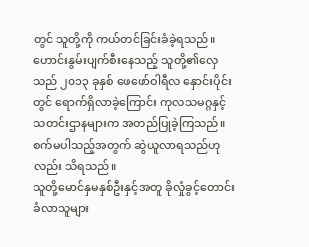တွင် သူတို့ကို ကယ်တင်ခြင်းခံခဲ့ရသည်။ ဟောင်းနွမ်းပျက်စီးနေသည့် သူတို့၏လှေသည် ၂၀၁၃ ခုနှစ် ဖေဖော်ဝါရီလ နှောင်းပိုင်းတွင် ရောက်ရှိလာခဲ့ကြောင်း ကုလသမဂ္ဂနှင့် သတင်းဌာနများက အတည်ပြုခဲ့ကြသည်။ စက်မပါသည့်အတွက် ဆွဲယူလာရသည်ဟုလည်း သိရသည်။
သူတို့မောင်နှမနှစ်ဦးနှင့်အတူ ခိုလှုံခွင့်တောင်း ခံလာသူများ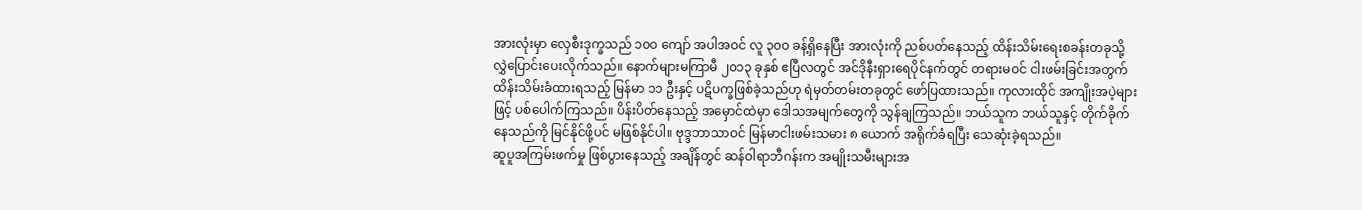အားလုံးမှာ လှေစီးဒုက္ခသည် ၁၀ဝ ကျော် အပါအဝင် လူ ၃၀ဝ ခန့်ရှိနေပြီး အားလုံးကို ညစ်ပတ်နေသည့် ထိန်းသိမ်းရေးစခန်းတခုသို့ လွှဲပြောင်းပေးလိုက်သည်။ နောက်များမကြာမီ ၂၀၁၃ ခုနှစ် ဧပြီလတွင် အင်ဒိုနီးရှားရေပိုင်နက်တွင် တရားမဝင် ငါးဖမ်းခြင်းအတွက် ထိန်းသိမ်းခံထားရသည့် မြန်မာ ၁၁ ဦးနှင့် ပဋိပက္ခဖြစ်ခဲ့သည်ဟု ရဲမှတ်တမ်းတခုတွင် ဖော်ပြထားသည်။ ကုလားထိုင် အကျိုးအပဲ့များဖြင့် ပစ်ပေါက်ကြသည်။ ပိန်းပိတ်နေသည့် အမှောင်ထဲမှာ ဒေါသအမျက်တွေကို သွန်ချကြသည်။ ဘယ်သူက ဘယ်သူနှင့် တိုက်ခိုက်နေသည်ကို မြင်နိုင်ဖို့ပင် မဖြစ်နိုင်ပါ။ ဗုဒ္ဒဘာသာဝင် မြန်မာငါးဖမ်းသမား ၈ ယောက် အရိုက်ခံရပြီး သေဆုံးခဲ့ရသည်။
ဆူပူအကြမ်းဖက်မှု ဖြစ်ပွားနေသည့် အချိန်တွင် ဆန်ဝါရာဘီဂန်းက အမျိုးသမီးများအ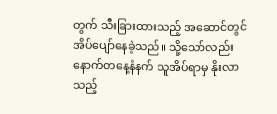တွက် သီးခြားထားသည့် အဆောင်တွင် အိပ်ပျော်နေခဲ့သည်။ သို့သော်လည်း နောက်တနေ့နံနက် သူအိပ်ရာမှ နိုးလာသည့်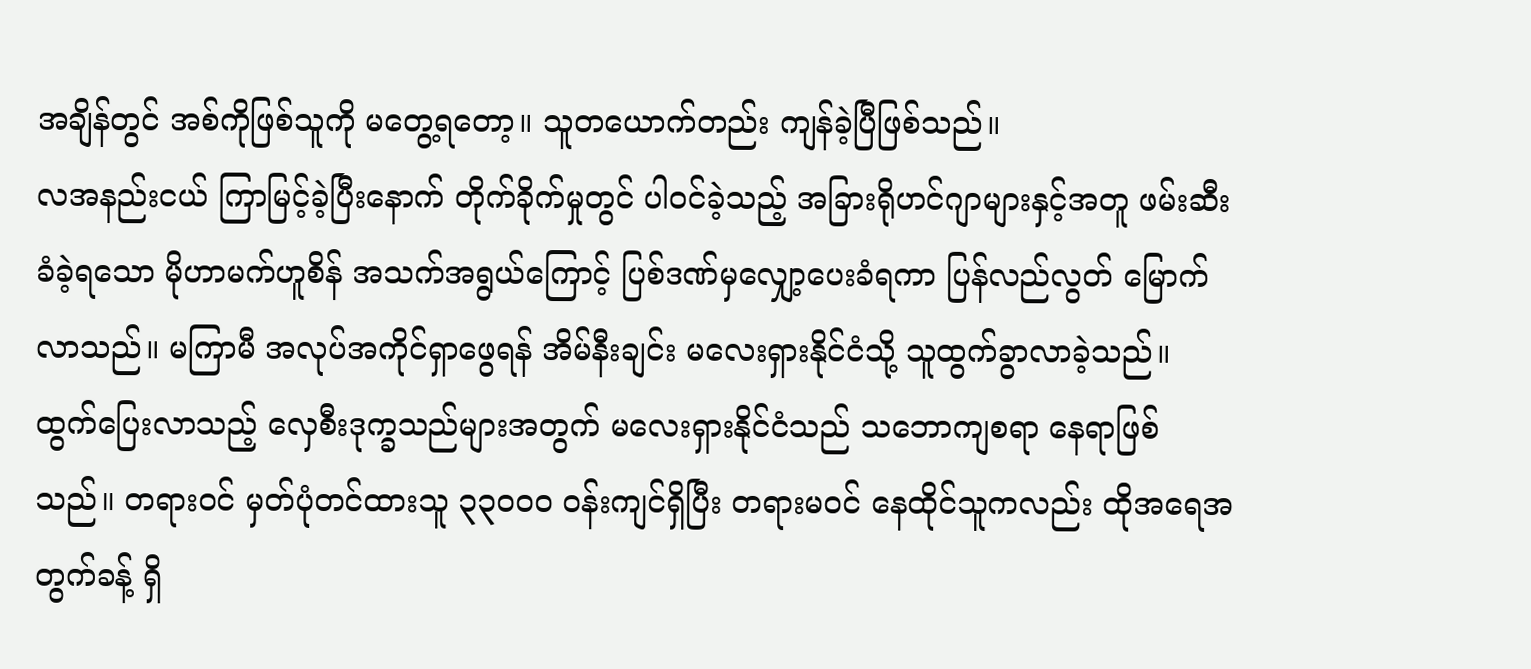အချိန်တွင် အစ်ကိုဖြစ်သူကို မတွေ့ရတော့။ သူတယောက်တည်း ကျန်ခဲ့ပြီဖြစ်သည်။
လအနည်းငယ် ကြာမြင့်ခဲ့ပြီးနောက် တိုက်ခိုက်မှုတွင် ပါဝင်ခဲ့သည့် အခြားရိုဟင်ဂျာများနှင့်အတူ ဖမ်းဆီးခံခဲ့ရသော မိုဟာမက်ဟူစိန် အသက်အရွယ်ကြောင့် ပြစ်ဒဏ်မှလျှော့ပေးခံရကာ ပြန်လည်လွတ် မြောက်လာသည်။ မကြာမီ အလုပ်အကိုင်ရှာဖွေရန် အိမ်နီးချင်း မလေးရှားနိုင်ငံသို့ သူထွက်ခွာလာခဲ့သည်။
ထွက်ပြေးလာသည့် လှေစီးဒုက္ခသည်များအတွက် မလေးရှားနိုင်ငံသည် သဘောကျစရာ နေရာဖြစ်သည်။ တရားဝင် မှတ်ပုံတင်ထားသူ ၃၃၀ဝ၀ ဝန်းကျင်ရှိပြီး တရားမဝင် နေထိုင်သူကလည်း ထိုအရေအတွက်ခန့် ရှိ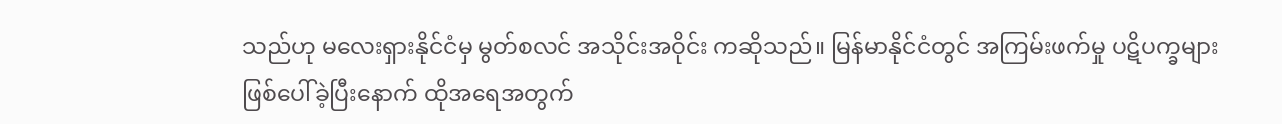သည်ဟု မလေးရှားနိုင်ငံမှ မွတ်စလင် အသိုင်းအဝိုင်း ကဆိုသည်။ မြန်မာနိုင်ငံတွင် အကြမ်းဖက်မှု ပဋိပက္ခများ ဖြစ်ပေါ်ခဲ့ပြီးနောက် ထိုအရေအတွက်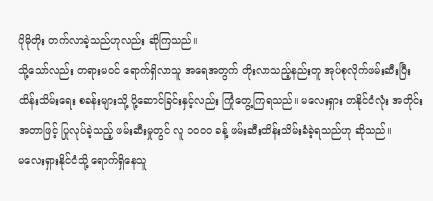ပိုမိုတိုး တက်လာခဲ့သည်ဟုလည်း ဆိုကြသည်။
သို့သော်လည်း တရားမဝင် ရောက်ရှိလာသူ အရေအတွက် တိုးလာသည့်နည်းတူ အုပ်စုလိုက်ဖမ်းဆီးပြီး ထိန်းသိမ်းရေး စခန်းများသို့ ပို့ဆောင်ခြင်းနှင့်လည်း ကြုံတွေ့ကြရသည်။ မလေးရှား တနိုင်ငံလုံး အတိုင်းအတာဖြင့် ပြုလုပ်ခဲ့သည့် ဖမ်းဆီးမှုတွင် လူ ၁၀ဝ၀ ခန့် ဖမ်းဆီးထိန်းသိမ်းခံခဲ့ရသည်ဟု ဆိုသည်။
မလေးရှားနိုင်ငံသို့ ရောက်ရှိနေသူ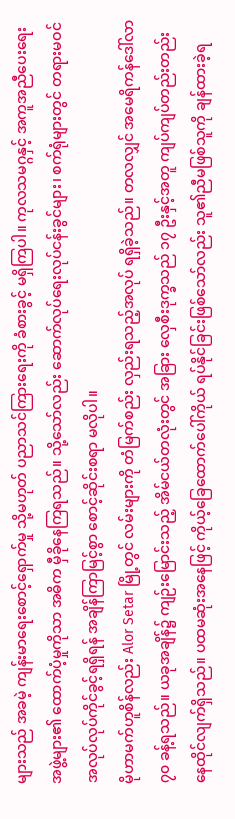များသည် အခမဲ့ ကျန်းမာရေးစောင့်ရှောက်မှု သို့မဟုတ် ပညာသင်ကြားရေးကို ခံစားခွင့် မရှိကြပါ။ ကုလသမဂ္ဂနှင့် အကူအညီပေးရေး အဖွဲ့များ၏ ထောက်ပံ့မှုကိုသာ အဓိက မှီခိုနေကြရသည်။ သို့သော်လည်း ဆောက်လုပ်ရေးလုပ်ငန်းခွင်များ၊ စက်ရုံများတွင် တရားမဝင် အလုပ်လုပ်ကိုင်ခွင့်ရရှိရန် အချိန်ကြာမြင့်စွာ စောင့်ဆိုင်းစရာ မလိုပါ။
မိုဟာမက်ဟူစိန်လည်း Alor Setar မြို့တွင် လမ်းများကို တံမြက်စည်း လှည်းရသည့်အလုပ် ရရှိခဲ့သည်။ တလလျှင် အမေရိကန်ဒေါ်လာ ၇၀ ခန့်ရသည်။ ယခုအချိန်၌ ကျဉ်းမြောင်းသည့် အိမ်ငယ်တလုံးတွင် အခြား လှေစီးဒုက္ခသည် ၁၇ ဦးနှင့်အတူ ကျပ်ကျပ်တည်းတည်း နေထိုင်လျက်ရှိသည်။ ပထမဆုံးအနေဖြင့် ကိုယ့်ခြေထောက်ပေါ်ကိုယ် ရပ်နိုင်ခြင်းဖြစ်သော်လည်း သူ၏ညီမဖြစ်သူကို ချန်ထားခဲ့ရ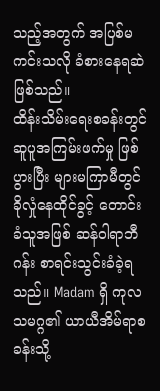သည့်အတွက် အပြစ်မကင်းသလို ခံစားနေရဆဲဖြစ်သည်။
ထိန်းသိမ်းရေးစခန်းတွင် ဆူပူအကြမ်းဖက်မှု ဖြစ်ပွားပြီး များမကြာမီတွင် ခိုလှုံနေထိုင်ခွင့် တောင်းခံသူအဖြစ် ဆန်ဝါရာဘီဂန်း စာရင်းသွင်းခံခဲ့ရသည်။ Madam ရှိ ကုလသမဂ္ဂ၏ ယာယီအိမ်ရာစခန်းသို့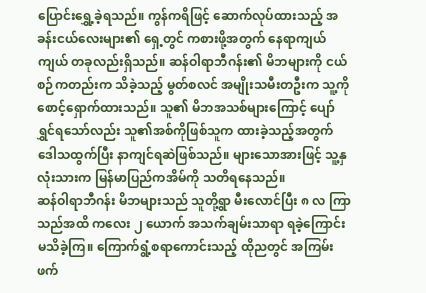ပြောင်းရွှေ့ခဲ့ရသည်။ ကွန်ကရိဖြင့် ဆောက်လုပ်ထားသည့် အခန်းငယ်လေးများ၏ ရှေ့တွင် ကစားဖို့အတွက် နေရာကျယ်ကျယ် တခုလည်းရှိသည်။ ဆန်ဝါရာဘီဂန်း၏ မိဘများကို ငယ်စဉ်ကတည်းက သိခဲ့သည့် မွတ်စလင် အမျိုးသမီးတဦးက သူ့ကိုစောင့်ရှောက်ထားသည်။ သူ၏ မိဘအသစ်များကြောင့် ပျော်ရွှင်ရသော်လည်း သူ၏အစ်ကိုဖြစ်သူက ထားခဲ့သည့်အတွက် ဒေါသထွက်ပြီး နာကျင်ရဆဲဖြစ်သည်။ များသောအားဖြင့် သူ့နှလုံးသားက မြန်မာပြည်ကအိမ်ကို သတိရနေသည်။
ဆန်ဝါရာဘီဂန်း မိဘများသည် သူတို့ရွာ မီးလောင်ပြီး ၈ လ ကြာသည်အထိ ကလေး ၂ ယောက် အသက်ချမ်းသာရာ ရခဲ့ကြောင်း မသိခဲ့ကြ။ ကြောက်ရွံ့စရာကောင်းသည့် ထိုညတွင် အကြမ်းဖက်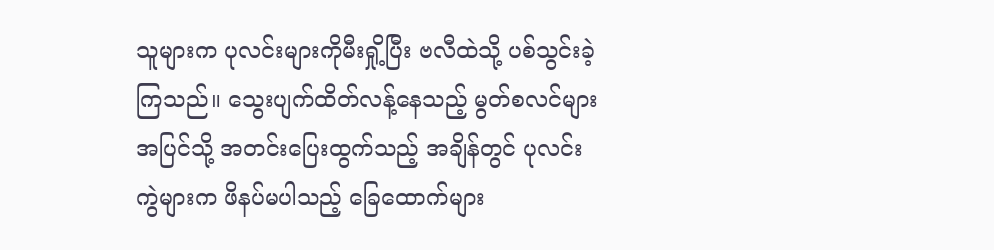သူများက ပုလင်းများကိုမီးရှို့ပြီး ဗလီထဲသို့ ပစ်သွင်းခဲ့ကြသည်။ သွေးပျက်ထိတ်လန့်နေသည့် မွတ်စလင်များ အပြင်သို့ အတင်းပြေးထွက်သည့် အချိန်တွင် ပုလင်းကွဲများက ဖိနပ်မပါသည့် ခြေထောက်များ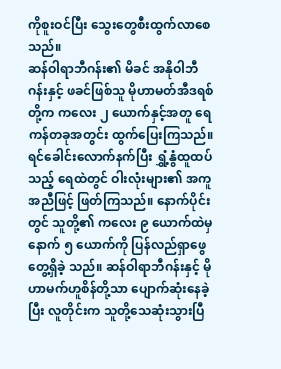ကိုစူးဝင်ပြီး သွေးတွေစီးထွက်လာစေသည်။
ဆန်ဝါရာဘီဂန်း၏ မိခင် အနိုဝါဘီဂန်းနှင့် ဖခင်ဖြစ်သူ မိုဟာမတ်အီဒရစ်တို့က ကလေး ၂ ယောက်နှင့်အတူ ရေကန်တခုအတွင်း ထွက်ပြေးကြသည်။ ရင်ခေါင်းလောက်နက်ပြီး ရွှံ့နွံထူထပ်သည့် ရေထဲတွင် ဝါးလုံးများ၏ အကူအညီဖြင့် ဖြတ်ကြသည်။ နောက်ပိုင်းတွင် သူတို့၏ ကလေး ၉ ယောက်ထဲမှ နောက် ၅ ယောက်ကို ပြန်လည်ရှာဖွေ တွေ့ရှိခဲ့ သည်။ ဆန်ဝါရာဘီဂန်းနှင့် မိုဟာမက်ဟူစိန်တို့သာ ပျောက်ဆုံးနေခဲ့ပြီး လူတိုင်းက သူတို့သေဆုံးသွားပြီ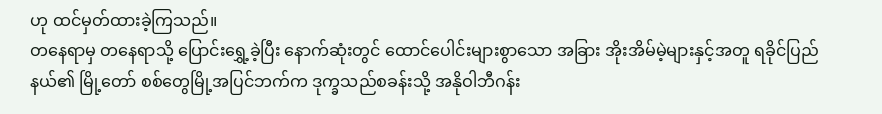ဟု ထင်မှတ်ထားခဲ့ကြသည်။
တနေရာမှ တနေရာသို့ ပြောင်းရွှေ့ခဲ့ပြီး နောက်ဆုံးတွင် ထောင်ပေါင်းများစွာသော အခြား အိုးအိမ်မဲ့များနှင့်အတူ ရခိုင်ပြည်နယ်၏ မြို့တော် စစ်တွေမြို့အပြင်ဘက်က ဒုက္ခသည်စခန်းသို့ အနိုဝါဘီဂန်း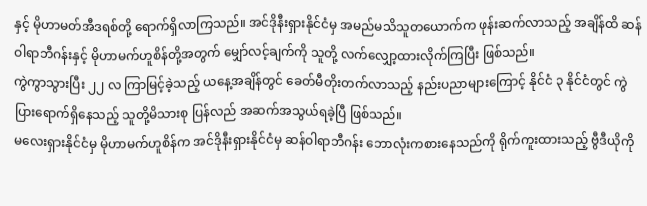နှင့် မိုဟာမတ်အီဒရစ်တို့ ရောက်ရှိလာကြသည်။ အင်ဒိုနီးရှားနိုင်ငံမှ အမည်မသိသူတယောက်က ဖုန်းဆက်လာသည့် အချိန်ထိ ဆန်ဝါရာဘီဂန်းနှင့် မိုဟာမက်ဟူစိန်တို့အတွက် မျှော်လင့်ချက်ကို သူတို့ လက်လျှော့ထားလိုက်ကြပြီး ဖြစ်သည်။
ကွဲကွာသွားပြီး ၂၂ လ ကြာမြင့်ခဲ့သည့် ယနေ့အချိန်တွင် ခေတ်မီတိုးတက်လာသည့် နည်းပညာများကြောင့် နိုင်ငံ ၃ နိုင်ငံတွင် ကွဲပြားရောက်ရှိနေသည့် သူတို့မိသားစု ပြန်လည် အဆက်အသွယ်ရခဲ့ပြီ ဖြစ်သည်။
မလေးရှားနိုင်ငံမှ မိုဟာမက်ဟူစိန်က အင်ဒိုနီးရှားနိုင်ငံမှ ဆန်ဝါရာဘီဂန်း ဘောလုံးကစားနေသည်ကို ရိုက်ကူးထားသည့် ဗွီဒီယိုကို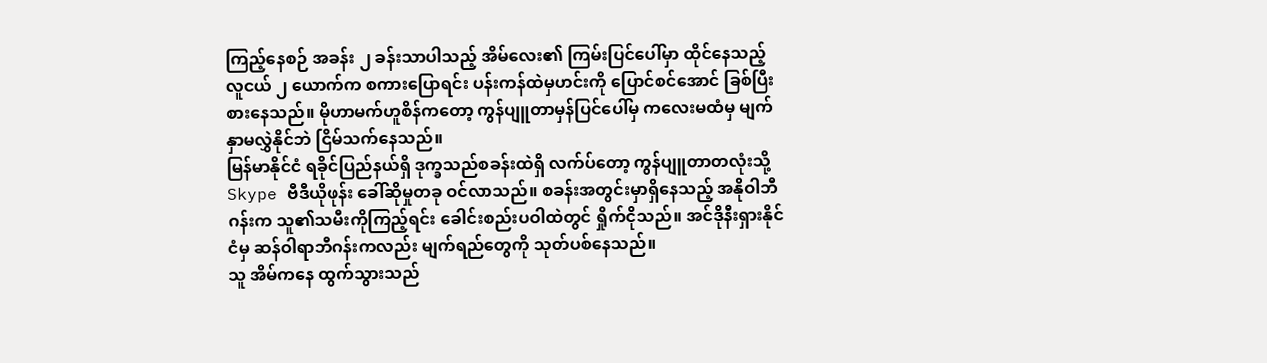ကြည့်နေစဉ် အခန်း ၂ ခန်းသာပါသည့် အိမ်လေး၏ ကြမ်းပြင်ပေါ်မှာ ထိုင်နေသည့် လူငယ် ၂ ယောက်က စကားပြောရင်း ပန်းကန်ထဲမှဟင်းကို ပြောင်စင်အောင် ခြစ်ပြီးစားနေသည်။ မိုဟာမက်ဟူစိန်ကတော့ ကွန်ပျူတာမှန်ပြင်ပေါ်မှ ကလေးမထံမှ မျက်နှာမလွှဲနိုင်ဘဲ ငြိမ်သက်နေသည်။
မြန်မာနိုင်ငံ ရခိုင်ပြည်နယ်ရှိ ဒုက္ခသည်စခန်းထဲရှိ လက်ပ်တော့ ကွန်ပျူတာတလုံးသို့ Skype ဗီဒီယိုဖုန်း ခေါ်ဆိုမှုတခု ဝင်လာသည်။ စခန်းအတွင်းမှာရှိနေသည့် အနိုဝါဘီဂန်းက သူ၏သမီးကိုကြည့်ရင်း ခေါင်းစည်းပဝါထဲတွင် ရှိုက်ငိုသည်။ အင်ဒိုနီးရှားနိုင်ငံမှ ဆန်ဝါရာဘီဂန်းကလည်း မျက်ရည်တွေကို သုတ်ပစ်နေသည်။
သူ အိမ်ကနေ ထွက်သွားသည်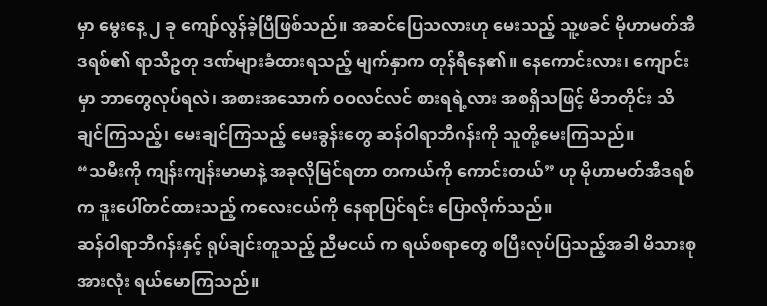မှာ မွေးနေ့ ၂ ခု ကျော်လွန်ခဲ့ပြီဖြစ်သည်။ အဆင်ပြေသလားဟု မေးသည့် သူ့ဖခင် မိုဟာမတ်အီဒရစ်၏ ရာသီဥတု ဒဏ်များခံထားရသည့် မျက်နှာက တုန်ရီနေ၏။ နေကောင်းလား၊ ကျောင်းမှာ ဘာတွေလုပ်ရလဲ၊ အစားအသောက် ဝဝလင်လင် စားရရဲ့လား အစရှိသဖြင့် မိဘတိုင်း သိချင်ကြသည့်၊ မေးချင်ကြသည့် မေးခွန်းတွေ ဆန်ဝါရာဘီဂန်းကို သူတို့မေးကြသည်။
“သမီးကို ကျန်းကျန်းမာမာနဲ့ အခုလိုမြင်ရတာ တကယ်ကို ကောင်းတယ်” ဟု မိုဟာမတ်အီဒရစ်က ဒူးပေါ်တင်ထားသည့် ကလေးငယ်ကို နေရာပြင်ရင်း ပြောလိုက်သည်။
ဆန်ဝါရာဘီဂန်းနှင့် ရုပ်ချင်းတူသည့် ညီမငယ် က ရယ်စရာတွေ စပြီးလုပ်ပြသည့်အခါ မိသားစုအားလုံး ရယ်မောကြသည်။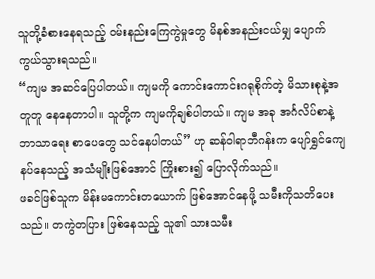သူတို့ခံစားနေရသည့် ဝမ်းနည်းကြေကွဲမှုတွေ မိနစ်အနည်းငယ်မျှ ပျောက်ကွယ်သွားရသည်။
“ကျမ အဆင်ပြေပါတယ်။ ကျမကို ကောင်းကောင်းဂရုစိုက်တဲ့ မိသားစုနဲ့အတူတူ နေနေတာပါ။ သူတို့က ကျမကိုချစ်ပါတယ်။ ကျမ အခု အင်္ဂလိပ်စာနဲ့ ဘာသာရေး စာပေတွေ သင်နေပါတယ်” ဟု ဆန်ဝါရာဘီဂန်းက ပျော်ရွှင်ကျေနပ်နေသည့် အသံမျိုးဖြစ်အောင် ကြိုးစား၍ ပြောလိုက်သည်။
ဖခင်ဖြစ်သူက မိန်းမကောင်းတယောက် ဖြစ်အောင်နေဖို့ သမီးကိုသတိပေးသည်။ တကွဲတပြား ဖြစ်နေသည့် သူ၏ သားသမီး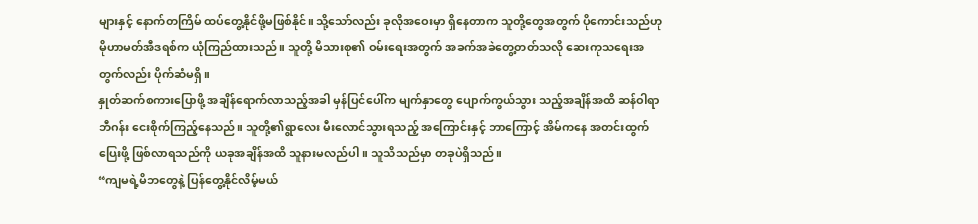များနှင့် နောက်တကြိမ် ထပ်တွေ့နိုင်ဖို့မဖြစ်နိုင်။ သို့သော်လည်း ခုလိုအဝေးမှာ ရှိနေတာက သူတို့တွေအတွက် ပိုကောင်းသည်ဟု မိုဟာမတ်အီဒရစ်က ယုံကြည်ထားသည်။ သူတို့ မိသားစု၏ ဝမ်းရေးအတွက် အခက်အခဲတွေ့တတ်သလို ဆေးကုသရေးအတွက်လည်း ပိုက်ဆံမရှိ။
နှုတ်ဆက်စကားပြောဖို့ အချိန်ရောက်လာသည့်အခါ မှန်ပြင်ပေါ်က မျက်နှာတွေ ပျောက်ကွယ်သွား သည့်အချိန်အထိ ဆန်ဝါရာဘီဂန်း ငေးစိုက်ကြည့်နေသည်။ သူတို့၏ရွာလေး မီးလောင်သွားရသည့် အကြောင်းနှင့် ဘာကြောင့် အိမ်ကနေ အတင်းထွက်ပြေးဖို့ ဖြစ်လာရသည်ကို ယခုအချိန်အထိ သူနားမလည်ပါ။ သူသိသည်မှာ တခုပဲရှိသည်။
“ကျမရဲ့မိဘတွေနဲ့ ပြန်တွေ့နိုင်လိမ့်မယ်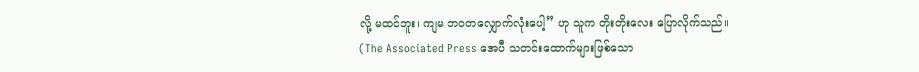လို့ မထင်ဘူး၊ ကျမ ဘဝတလျှောက်လုံးပေါ့” ဟု သူက တိုးတိုးလေး ပြောလိုက်သည်။
(The Associated Press အေပီ သတင်းထောက်များဖြစ်သော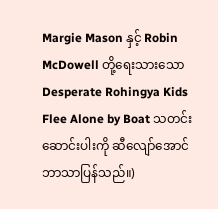Margie Mason နှင့် Robin McDowell တို့ရေးသားသော Desperate Rohingya Kids Flee Alone by Boat သတင်း ဆောင်းပါးကို ဆီလျော်အောင် ဘာသာပြန်သည်။)